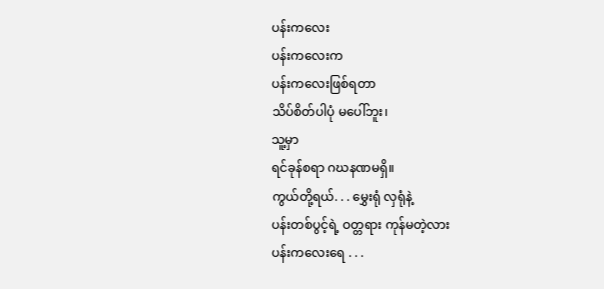ပန်းကလေး
ပန်းကလေးက
ပန်းကလေးဖြစ်ရတာ
သိပ်စိတ်ပါပုံ မပေါ်ဘူး၊
သူ့မှာ
ရင်ခုန်စရာ ဂဃနဏမရှိ။
ကွယ်တို့ရယ်. . . မွှေးရုံ လှရုံနဲ့
ပန်းတစ်ပွင့်ရဲ့ ဝတ္တရား ကုန်မတဲ့လား
ပန်းကလေးရေ . . .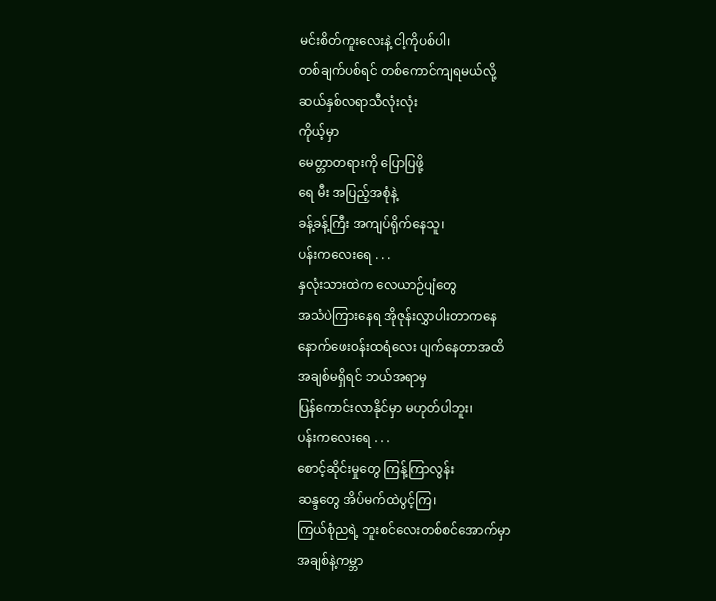မင်းစိတ်ကူးလေးနဲ့ ငါ့ကိုပစ်ပါ၊
တစ်ချက်ပစ်ရင် တစ်ကောင်ကျရမယ်လို့
ဆယ်နှစ်လရာသီလုံးလုံး
ကိုယ့်မှာ
မေတ္တာတရားကို ပြောပြဖို့
ရေ မီး အပြည့်အစုံနဲ့
ခန့်ခန့်ကြီး အကျပ်ရိုက်နေသူ၊
ပန်းကလေးရေ . . .
နှလုံးသားထဲက လေယာဉ်ပျံတွေ
အသံပဲကြားနေရ အိုဇုန်းလွှာပါးတာကနေ
နောက်ဖေးဝန်းထရံလေး ပျက်နေတာအထိ
အချစ်မရှိရင် ဘယ်အရာမှ
ပြန်ကောင်းလာနိုင်မှာ မဟုတ်ပါဘူး၊
ပန်းကလေးရေ . . .
စောင့်ဆိုင်းမှုတွေ ကြန့်ကြာလွန်း
ဆန္ဒတွေ အိပ်မက်ထဲပွင့်ကြ၊
ကြယ်စုံညရဲ့ ဘူးစင်လေးတစ်စင်အောက်မှာ
အချစ်နဲ့ကမ္ဘာ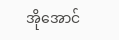အိုအောင်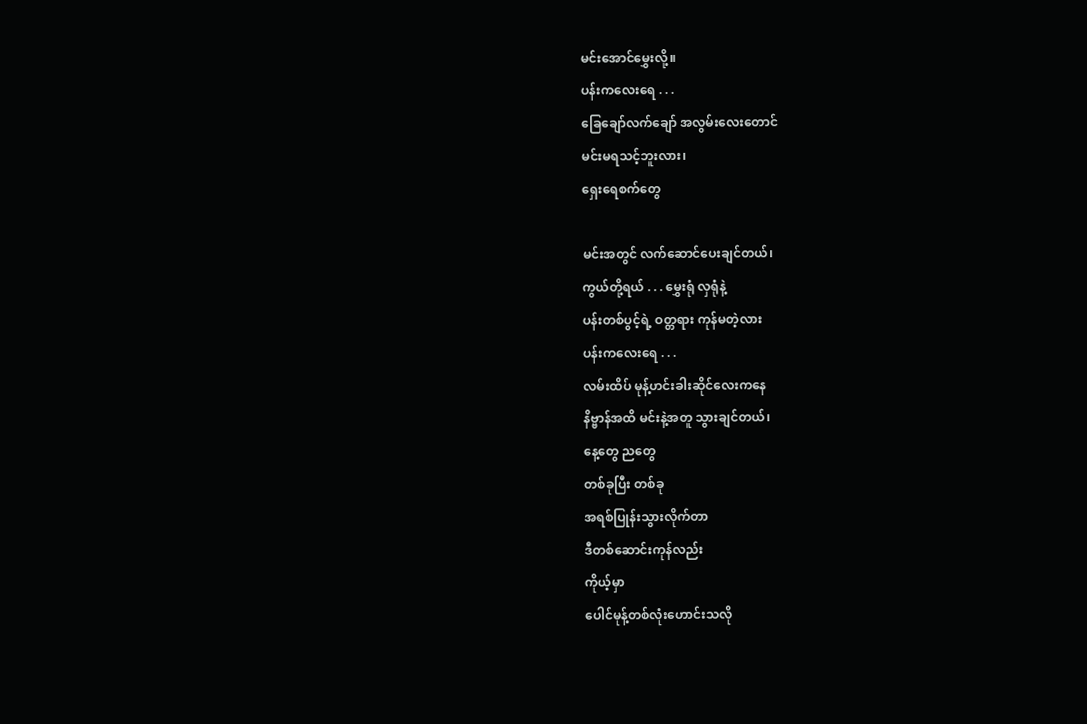မင်းအောင်မွှေးလို့။
ပန်းကလေးရေ . . .
ခြေချော်လက်ချော် အလွမ်းလေးတောင်
မင်းမရသင့်ဘူးလား၊
ရှေးရေစက်တွေ

မင်းအတွင် လက်ဆောင်ပေးချင်တယ်၊
ကွယ်တို့ရယ် . . . မွှေးရုံ လှရုံနဲ့
ပန်းတစ်ပွင့်ရဲ့ ဝတ္တရား ကုန်မတဲ့လား
ပန်းကလေးရေ . . .
လမ်းထိပ် မုန့်ဟင်းခါးဆိုင်လေးကနေ
နိဗ္ဗာန်အထိ မင်းနဲ့အတူ သွားချင်တယ်၊
နေ့တွေ ညတွေ
တစ်ခုပြီး တစ်ခု
အရစ်ပြုန်းသွားလိုက်တာ
ဒီတစ်ဆောင်းကုန်လည်း
ကိုယ့်မှာ
ပေါင်မုန့်တစ်လုံးဟောင်းသလို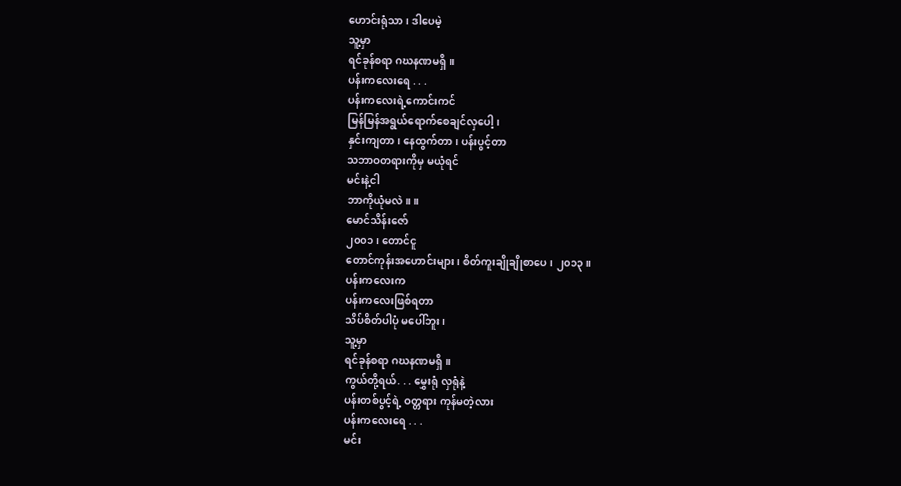ဟောင်းရုံသာ၊ ဒါပေမဲ့
သူ့မှာ
ရင်ခုန်စရာ ဂဃနဏမရှိ။
ပန်းကလေးရေ . . .
ပန်းကလေးရဲ့ကောင်းကင်
မြန်မြန်အရွယ်ရောက်စေချင်လှပေါ့၊
နှင်းကျတာ၊ နေထွက်တာ၊ ပန်းပွင့်တာ
သဘာဝတရားကိုမှ မယုံရင်
မင်းနဲ့ငါ
ဘာကိုယုံမလဲ။ ။
မောင်သိန်းဇော်
၂၀၀၁၊ တောင်ငူ
တောင်ကုန်းအဟောင်းများ၊ စိတ်ကူးချိုချိုစာပေ၊ ၂၀၁၃။
ပန်းကလေးက
ပန်းကလေးဖြစ်ရတာ
သိပ်စိတ်ပါပုံ မပေါ်ဘူး၊
သူ့မှာ
ရင်ခုန်စရာ ဂဃနဏမရှိ။
ကွယ်တို့ရယ်. . . မွှေးရုံ လှရုံနဲ့
ပန်းတစ်ပွင့်ရဲ့ ဝတ္တရား ကုန်မတဲ့လား
ပန်းကလေးရေ . . .
မင်း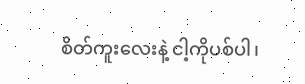စိတ်ကူးလေးနဲ့ ငါ့ကိုပစ်ပါ၊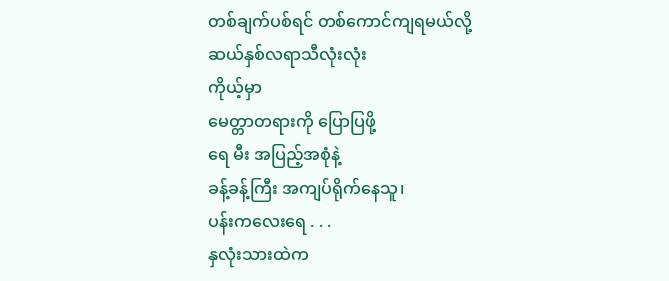တစ်ချက်ပစ်ရင် တစ်ကောင်ကျရမယ်လို့
ဆယ်နှစ်လရာသီလုံးလုံး
ကိုယ့်မှာ
မေတ္တာတရားကို ပြောပြဖို့
ရေ မီး အပြည့်အစုံနဲ့
ခန့်ခန့်ကြီး အကျပ်ရိုက်နေသူ၊
ပန်းကလေးရေ . . .
နှလုံးသားထဲက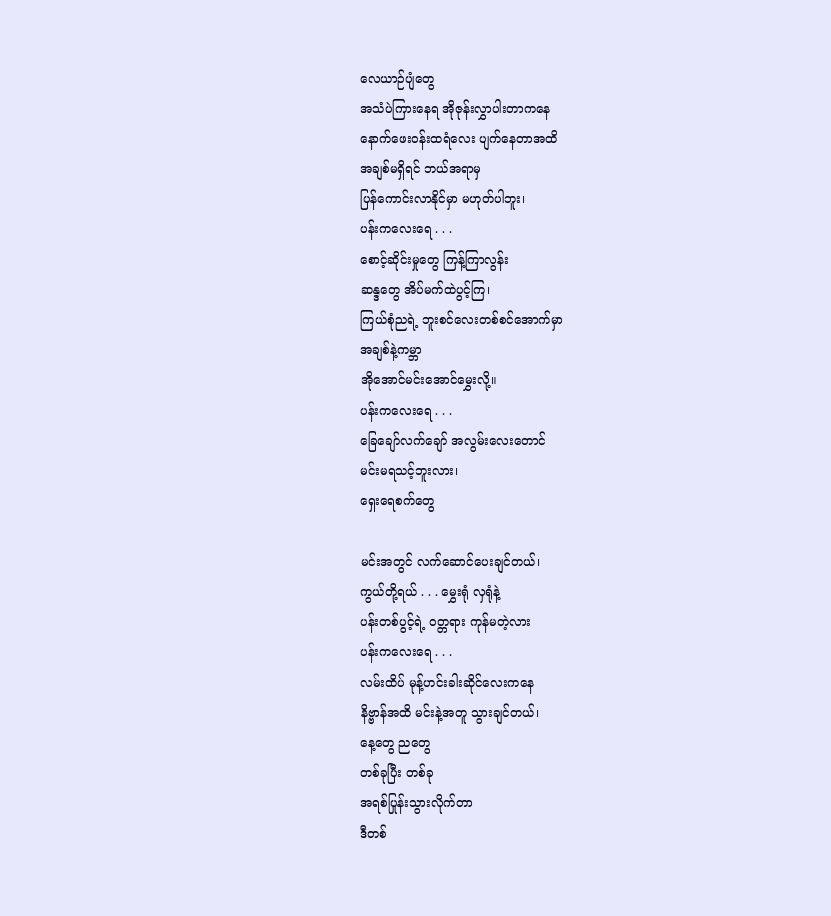လေယာဉ်ပျံတွေ
အသံပဲကြားနေရ အိုဇုန်းလွှာပါးတာကနေ
နောက်ဖေးဝန်းထရံလေး ပျက်နေတာအထိ
အချစ်မရှိရင် ဘယ်အရာမှ
ပြန်ကောင်းလာနိုင်မှာ မဟုတ်ပါဘူး၊
ပန်းကလေးရေ . . .
စောင့်ဆိုင်းမှုတွေ ကြန့်ကြာလွန်း
ဆန္ဒတွေ အိပ်မက်ထဲပွင့်ကြ၊
ကြယ်စုံညရဲ့ ဘူးစင်လေးတစ်စင်အောက်မှာ
အချစ်နဲ့ကမ္ဘာ
အိုအောင်မင်းအောင်မွှေးလို့။
ပန်းကလေးရေ . . .
ခြေချော်လက်ချော် အလွမ်းလေးတောင်
မင်းမရသင့်ဘူးလား၊
ရှေးရေစက်တွေ

မင်းအတွင် လက်ဆောင်ပေးချင်တယ်၊
ကွယ်တို့ရယ် . . . မွှေးရုံ လှရုံနဲ့
ပန်းတစ်ပွင့်ရဲ့ ဝတ္တရား ကုန်မတဲ့လား
ပန်းကလေးရေ . . .
လမ်းထိပ် မုန့်ဟင်းခါးဆိုင်လေးကနေ
နိဗ္ဗာန်အထိ မင်းနဲ့အတူ သွားချင်တယ်၊
နေ့တွေ ညတွေ
တစ်ခုပြီး တစ်ခု
အရစ်ပြုန်းသွားလိုက်တာ
ဒီတစ်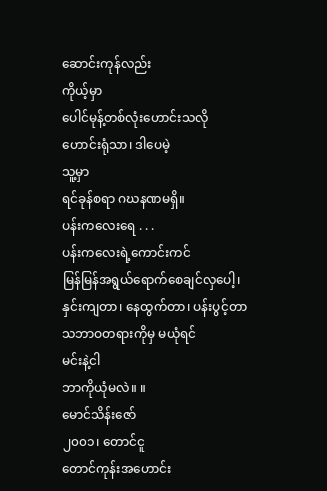ဆောင်းကုန်လည်း
ကိုယ့်မှာ
ပေါင်မုန့်တစ်လုံးဟောင်းသလို
ဟောင်းရုံသာ၊ ဒါပေမဲ့
သူ့မှာ
ရင်ခုန်စရာ ဂဃနဏမရှိ။
ပန်းကလေးရေ . . .
ပန်းကလေးရဲ့ကောင်းကင်
မြန်မြန်အရွယ်ရောက်စေချင်လှပေါ့၊
နှင်းကျတာ၊ နေထွက်တာ၊ ပန်းပွင့်တာ
သဘာဝတရားကိုမှ မယုံရင်
မင်းနဲ့ငါ
ဘာကိုယုံမလဲ။ ။
မောင်သိန်းဇော်
၂၀၀၁၊ တောင်ငူ
တောင်ကုန်းအဟောင်း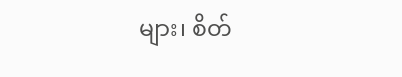များ၊ စိတ်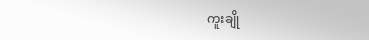ကူးချို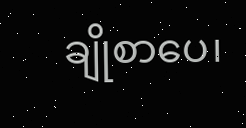ချိုစာပေ၊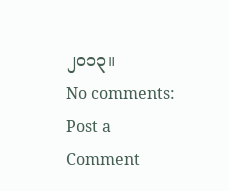၂၀၁၃။
No comments:
Post a Comment